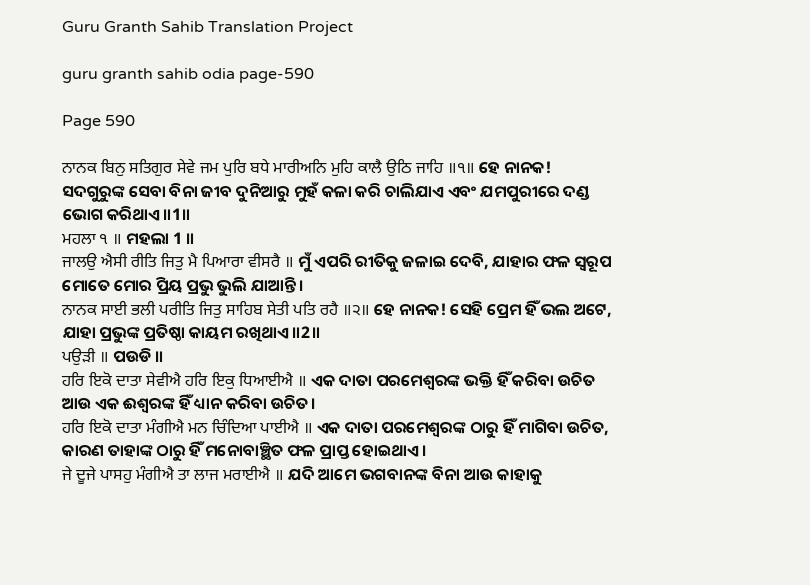Guru Granth Sahib Translation Project

guru granth sahib odia page-590

Page 590

ਨਾਨਕ ਬਿਨੁ ਸਤਿਗੁਰ ਸੇਵੇ ਜਮ ਪੁਰਿ ਬਧੇ ਮਾਰੀਅਨਿ ਮੁਹਿ ਕਾਲੈ ਉਠਿ ਜਾਹਿ ॥੧॥ ହେ ନାନକ! ସଦଗୁରୁଙ୍କ ସେବା ବିନା ଜୀବ ଦୁନିଆରୁ ମୁହଁ କଳା କରି ଚାଲିଯାଏ ଏବଂ ଯମପୁରୀରେ ଦଣ୍ଡ ଭୋଗ କରିଥାଏ॥1॥
ਮਹਲਾ ੧ ॥ ମହଲା 1 ॥
ਜਾਲਉ ਐਸੀ ਰੀਤਿ ਜਿਤੁ ਮੈ ਪਿਆਰਾ ਵੀਸਰੈ ॥ ମୁଁ ଏପରି ରୀତିକୁ ଜଳାଇ ଦେବି, ଯାହାର ଫଳ ସ୍ୱରୂପ ମୋତେ ମୋର ପ୍ରିୟ ପ୍ରଭୁ ଭୁଲି ଯାଆନ୍ତି।
ਨਾਨਕ ਸਾਈ ਭਲੀ ਪਰੀਤਿ ਜਿਤੁ ਸਾਹਿਬ ਸੇਤੀ ਪਤਿ ਰਹੈ ॥੨॥ ହେ ନାନକ! ସେହି ପ୍ରେମ ହିଁ ଭଲ ଅଟେ, ଯାହା ପ୍ରଭୁଙ୍କ ପ୍ରତିଷ୍ଠା କାୟମ ରଖିଥାଏ॥2॥
ਪਉੜੀ ॥ ପଉଡି ॥
ਹਰਿ ਇਕੋ ਦਾਤਾ ਸੇਵੀਐ ਹਰਿ ਇਕੁ ਧਿਆਈਐ ॥ ଏକ ଦାତା ପରମେଶ୍ଵରଙ୍କ ଭକ୍ତି ହିଁ କରିବା ଉଚିତ ଆଉ ଏକ ଈଶ୍ଵରଙ୍କ ହିଁ ଧ୍ୟାନ କରିବା ଉଚିତ।
ਹਰਿ ਇਕੋ ਦਾਤਾ ਮੰਗੀਐ ਮਨ ਚਿੰਦਿਆ ਪਾਈਐ ॥ ଏକ ଦାତା ପରମେଶ୍ଵରଙ୍କ ଠାରୁ ହିଁ ମାଗିବା ଉଚିତ, କାରଣ ତାହାଙ୍କ ଠାରୁ ହିଁ ମନୋବାଞ୍ଛିତ ଫଳ ପ୍ରାପ୍ତ ହୋଇଥାଏ।
ਜੇ ਦੂਜੇ ਪਾਸਹੁ ਮੰਗੀਐ ਤਾ ਲਾਜ ਮਰਾਈਐ ॥ ଯଦି ଆମେ ଭଗବାନଙ୍କ ବିନା ଆଉ କାହାକୁ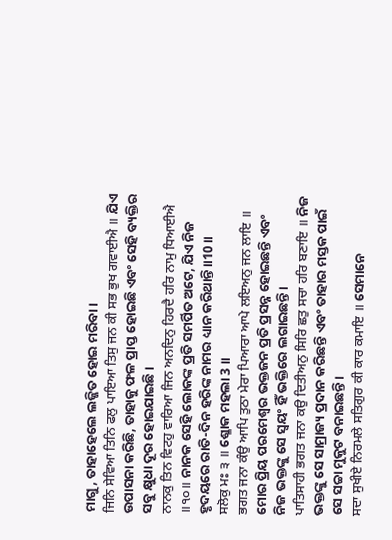ମାଗୁ, ତାହାହେଲେ ଲଜ୍ଜିତ ହୋଇ ମରିବା।
ਜਿਨਿ ਸੇਵਿਆ ਤਿਨਿ ਫਲੁ ਪਾਇਆ ਤਿਸੁ ਜਨ ਕੀ ਸਭ ਭੁਖ ਗਵਾਈਐ ॥ ଯିଏ ଉପାସନା କରିଛି, ତାହାକୁ ଫଳ ପ୍ରାପ୍ତ ହୋଇଛି ଏବଂ ସେହି ବ୍ୟକ୍ତିର ସବୁ କ୍ଷୁଧା ଦୂର ହୋଇଯାଇଛି।
ਨਾਨਕੁ ਤਿਨ ਵਿਟਹੁ ਵਾਰਿਆ ਜਿਨ ਅਨਦਿਨੁ ਹਿਰਦੈ ਹਰਿ ਨਾਮੁ ਧਿਆਈਐ ॥੧੦॥ ନାନକ ସେହି ଲୋକଙ୍କ ପ୍ରତି ସମର୍ପିତ ଅଟେ, ଯିଏ ନିଜ ହୃଦୟରେ ରାତି-ଦିନ ହରିଙ୍କ ନାମର ଧ୍ୟାନ କରିଥାନ୍ତି॥10॥
ਸਲੋਕੁ ਮਃ ੩ ॥ ଶ୍ଳୋକ ମହଲା 3 ॥
ਭਗਤ ਜਨਾ ਕੰਉ ਆਪਿ ਤੁਠਾ ਮੇਰਾ ਪਿਆਰਾ ਆਪੇ ਲਇਅਨੁ ਜਨ ਲਾਇ ॥ ମୋର ପ୍ରିୟ ପରମେଶ୍ଵର ଭକ୍ତଜନ ପ୍ରତି ପ୍ରସନ୍ନ ହୋଇଛନ୍ତି ଏବଂ ନିଜ ଭକ୍ତଙ୍କୁ ସେ ସ୍ଵୟଂ ହିଁ ଭକ୍ତିରେ ଲଗାଇଛନ୍ତି।
ਪਾਤਿਸਾਹੀ ਭਗਤ ਜਨਾ ਕਉ ਦਿਤੀਅਨੁ ਸਿਰਿ ਛਤੁ ਸਚਾ ਹਰਿ ਬਣਾਇ ॥ ନିଜ ଭକ୍ତଙ୍କୁ ସେ ସାମ୍ରାଜ୍ୟ ପ୍ରଦାନ କରିଛନ୍ତି ଏବଂ ତାହାର ମସ୍ତକ ପାଇଁ ସେ ସଚ୍ଚା ମୁକୁଟ ବନାଇଛନ୍ତି।
ਸਦਾ ਸੁਖੀਏ ਨਿਰਮਲੇ ਸਤਿਗੁਰ ਕੀ ਕਾਰ ਕਮਾਇ ॥ ସେମାନେ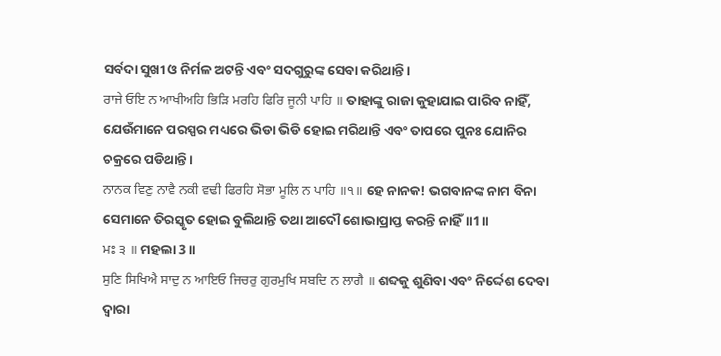ସର୍ବଦା ସୁଖୀ ଓ ନିର୍ମଳ ଅଟନ୍ତି ଏବଂ ସଦଗୁରୁଙ୍କ ସେବା କରିଥାନ୍ତି।
ਰਾਜੇ ਓਇ ਨ ਆਖੀਅਹਿ ਭਿੜਿ ਮਰਹਿ ਫਿਰਿ ਜੂਨੀ ਪਾਹਿ ॥ ତାହାଙ୍କୁ ରାଜା କୁହାଯାଇ ପାରିବ ନାହିଁ, ଯେଉଁମାନେ ପରସ୍ପର ମଧ୍ୟରେ ଭିଡା ଭିଡି ହୋଇ ମରିଥାନ୍ତି ଏବଂ ତାପରେ ପୁନଃ ଯୋନିର ଚକ୍ରରେ ପଡିଥାନ୍ତି।
ਨਾਨਕ ਵਿਣੁ ਨਾਵੈ ਨਕੀ ਵਢੀ ਫਿਰਹਿ ਸੋਭਾ ਮੂਲਿ ਨ ਪਾਹਿ ॥੧॥ ହେ ନାନକ! ଭଗବାନଙ୍କ ନାମ ବିନା ସେମାନେ ତିରସ୍କୃତ ହୋଇ ବୁଲିଥାନ୍ତି ତଥା ଆଦୌ ଶୋଭାପ୍ରାପ୍ତ କରନ୍ତି ନାହିଁ॥1॥
ਮਃ ੩ ॥ ମହଲା 3 ॥
ਸੁਣਿ ਸਿਖਿਐ ਸਾਦੁ ਨ ਆਇਓ ਜਿਚਰੁ ਗੁਰਮੁਖਿ ਸਬਦਿ ਨ ਲਾਗੈ ॥ ଶବ୍ଦକୁ ଶୁଣିବା ଏବଂ ନିର୍ଦ୍ଦେଶ ଦେବା ଦ୍ଵାରା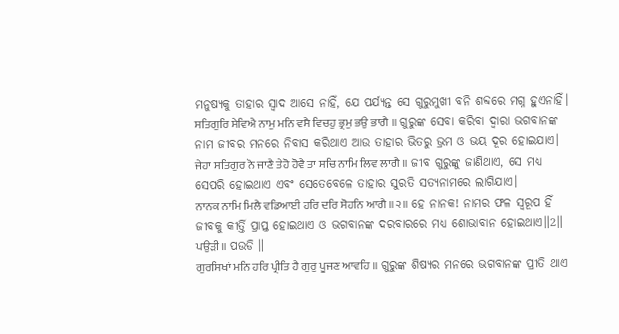ମନୁଷ୍ୟକୁ ତାହାର ସ୍ଵାଦ ଆସେ ନାହିଁ, ଯେ ପର୍ଯ୍ୟନ୍ତ ସେ ଗୁରୁମୁଖୀ ବନି ଶବ୍ଦରେ ମଗ୍ନ ହୁଏନାହିଁ।
ਸਤਿਗੁਰਿ ਸੇਵਿਐ ਨਾਮੁ ਮਨਿ ਵਸੈ ਵਿਚਹੁ ਭ੍ਰਮੁ ਭਉ ਭਾਗੈ ॥ ଗୁରୁଙ୍କ ସେବା କରିବା ଦ୍ଵାରା ଭଗବାନଙ୍କ ନାମ ଜୀବର ମନରେ ନିବାସ କରିଥାଏ ଆଉ ତାହାର ଭିତରୁ ଭ୍ରମ ଓ ଭୟ ଦୂର ହୋଇଯାଏ।
ਜੇਹਾ ਸਤਿਗੁਰ ਨੋ ਜਾਣੈ ਤੇਹੋ ਹੋਵੈ ਤਾ ਸਚਿ ਨਾਮਿ ਲਿਵ ਲਾਗੈ ॥ ଜୀବ ଗୁରୁଙ୍କୁ ଜାଣିଥାଏ, ସେ ମଧ୍ୟ ସେପରି ହୋଇଥାଏ ଏବଂ ସେତେବେଳେ ତାହାର ସୁରତି ସତ୍ୟନାମରେ ଲାଗିଯାଏ।
ਨਾਨਕ ਨਾਮਿ ਮਿਲੈ ਵਡਿਆਈ ਹਰਿ ਦਰਿ ਸੋਹਨਿ ਆਗੈ ॥੨॥ ହେ ନାନକ! ନାମର ଫଳ ସ୍ୱରୂପ ହିଁ ଜୀବକୁ କୀର୍ତ୍ତି ପ୍ରାପ୍ତ ହୋଇଥାଏ ଓ ଭଗବାନଙ୍କ ଦରବାରରେ ମଧ୍ୟ ଶୋଭାବାନ ହୋଇଥାଏ॥2॥
ਪਉੜੀ ॥ ପଉଡି ॥
ਗੁਰਸਿਖਾਂ ਮਨਿ ਹਰਿ ਪ੍ਰੀਤਿ ਹੈ ਗੁਰੁ ਪੂਜਣ ਆਵਹਿ ॥ ଗୁରୁଙ୍କ ଶିଷ୍ୟର ମନରେ ଭଗବାନଙ୍କ ପ୍ରୀତି ଥାଏ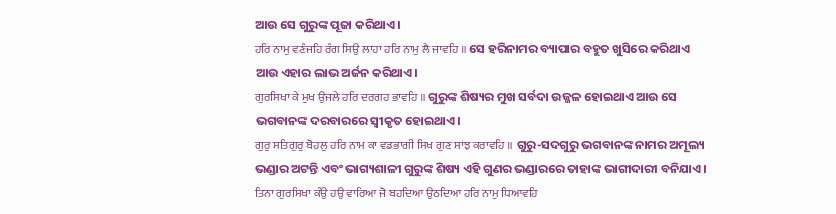ଆଉ ସେ ଗୁରୁଙ୍କ ପୂଜା କରିଥାଏ।
ਹਰਿ ਨਾਮੁ ਵਣੰਜਹਿ ਰੰਗ ਸਿਉ ਲਾਹਾ ਹਰਿ ਨਾਮੁ ਲੈ ਜਾਵਹਿ ॥ ସେ ହରିନାମର ବ୍ୟାପାର ବହୁତ ଖୁସିରେ କରିଥାଏ ଆଉ ଏହାର ଲାଭ ଅର୍ଜନ କରିଥାଏ।
ਗੁਰਸਿਖਾ ਕੇ ਮੁਖ ਉਜਲੇ ਹਰਿ ਦਰਗਹ ਭਾਵਹਿ ॥ ଗୁରୁଙ୍କ ଶିଷ୍ୟର ମୁଖ ସର୍ବଦା ଉଜ୍ଜଳ ହୋଇଥାଏ ଆଉ ସେ ଭଗବାନଙ୍କ ଦରବାରରେ ସ୍ଵୀକୃତ ହୋଇଥାଏ।
ਗੁਰੁ ਸਤਿਗੁਰੁ ਬੋਹਲੁ ਹਰਿ ਨਾਮ ਕਾ ਵਡਭਾਗੀ ਸਿਖ ਗੁਣ ਸਾਂਝ ਕਰਾਵਹਿ ॥ ଗୁରୁ-ସଦଗୁରୁ ଭଗବାନଙ୍କ ନାମର ଅମୂଲ୍ୟ ଭଣ୍ଡାର ଅଟନ୍ତି ଏବଂ ଭାଗ୍ୟଶାଳୀ ଗୁରୁଙ୍କ ଶିଷ୍ୟ ଏହି ଗୁଣର ଭଣ୍ଡାରରେ ତାହାଙ୍କ ଭାଗୀଦାରୀ ବନିଯାଏ।
ਤਿਨਾ ਗੁਰਸਿਖਾ ਕੰਉ ਹਉ ਵਾਰਿਆ ਜੋ ਬਹਦਿਆ ਉਠਦਿਆ ਹਰਿ ਨਾਮੁ ਧਿਆਵਹਿ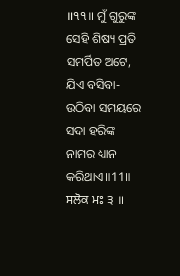॥੧੧॥ ମୁଁ ଗୁରୁଙ୍କ ସେହି ଶିଷ୍ୟ ପ୍ରତି ସମର୍ପିତ ଅଟେ, ଯିଏ ବସିବା-ଉଠିବା ସମୟରେ ସଦା ହରିଙ୍କ ନାମର ଧ୍ୟାନ କରିଥାଏ॥11॥
ਸਲੋਕ ਮਃ ੩ ॥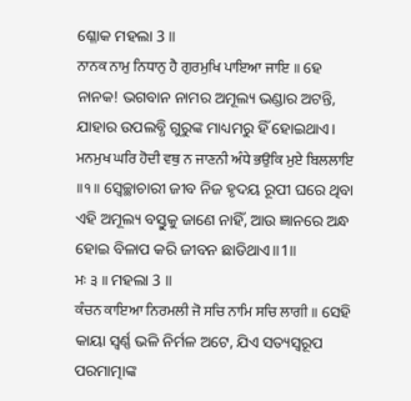ଶ୍ଳୋକ ମହଲା 3 ॥
ਨਾਨਕ ਨਾਮੁ ਨਿਧਾਨੁ ਹੈ ਗੁਰਮੁਖਿ ਪਾਇਆ ਜਾਇ ॥ ହେ ନାନକ! ଭଗବାନ ନାମର ଅମୂଲ୍ୟ ଭଣ୍ଡାର ଅଟନ୍ତି, ଯାହାର ଉପଲବ୍ଧି ଗୁରୁଙ୍କ ମାଧ୍ୟମରୁ ହିଁ ହୋଇଥାଏ।
ਮਨਮੁਖ ਘਰਿ ਹੋਦੀ ਵਥੁ ਨ ਜਾਣਨੀ ਅੰਧੇ ਭਉਕਿ ਮੁਏ ਬਿਲਲਾਇ ॥੧॥ ସ୍ଵେଚ୍ଛାଚାରୀ ଜୀବ ନିଜ ହୃଦୟ ରୂପୀ ଘରେ ଥିବା ଏହି ଅମୂଲ୍ୟ ବସ୍ତୁକୁ ଜାଣେ ନାହିଁ, ଆଉ ଜ୍ଞାନରେ ଅନ୍ଧ ହୋଇ ବିଳାପ କରି ଜୀବନ ଛାଡିଥାଏ॥1॥
ਮਃ ੩ ॥ ମହଲା 3 ॥
ਕੰਚਨ ਕਾਇਆ ਨਿਰਮਲੀ ਜੋ ਸਚਿ ਨਾਮਿ ਸਚਿ ਲਾਗੀ ॥ ସେହି କାୟା ସ୍ଵର୍ଣ୍ଣ ଭଳି ନିର୍ମଳ ଅଟେ, ଯିଏ ସତ୍ୟସ୍ଵରୂପ ପରମାତ୍ମାଙ୍କ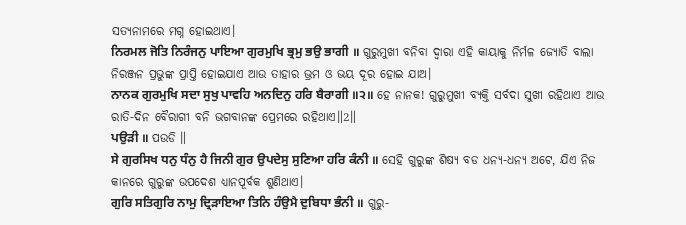ସତ୍ୟନାମରେ ମଗ୍ନ ହୋଇଥାଏ।
ਨਿਰਮਲ ਜੋਤਿ ਨਿਰੰਜਨੁ ਪਾਇਆ ਗੁਰਮੁਖਿ ਭ੍ਰਮੁ ਭਉ ਭਾਗੀ ॥ ଗୁରୁମୁଖୀ ବନିବା ଦ୍ଵାରା ଏହି କାୟାକୁ ନିର୍ମଳ ଜ୍ୟୋତି ବାଲା ନିରଞ୍ଜନ ପ୍ରଭୁଙ୍କ ପ୍ରାପ୍ତି ହୋଇଯାଏ ଆଉ ତାହାର ଭ୍ରମ ଓ ଭୟ ଦୂର ହୋଇ ଯାଅ।
ਨਾਨਕ ਗੁਰਮੁਖਿ ਸਦਾ ਸੁਖੁ ਪਾਵਹਿ ਅਨਦਿਨੁ ਹਰਿ ਬੈਰਾਗੀ ॥੨॥ ହେ ନାନକ! ଗୁରୁମୁଖୀ ବ୍ୟକ୍ତି ସର୍ବଦା ସୁଖୀ ରହିଥାଏ ଆଉ ରାତି-ଦିନ ବୈରାଗୀ ବନି ଭଗବାନଙ୍କ ପ୍ରେମରେ ରହିଥାଏ॥2॥
ਪਉੜੀ ॥ ପଉଡି ॥
ਸੇ ਗੁਰਸਿਖ ਧਨੁ ਧੰਨੁ ਹੈ ਜਿਨੀ ਗੁਰ ਉਪਦੇਸੁ ਸੁਣਿਆ ਹਰਿ ਕੰਨੀ ॥ ସେହି ଗୁରୁଙ୍କ ଶିଷ୍ୟ ବଡ ଧନ୍ୟ-ଧନ୍ୟ ଅଟେ, ଯିଏ ନିଜ କାନରେ ଗୁରୁଙ୍କ ଉପଦେଶ ଧ୍ୟାନପୂର୍ବକ ଶୁଣିଥାଏ।
ਗੁਰਿ ਸਤਿਗੁਰਿ ਨਾਮੁ ਦ੍ਰਿੜਾਇਆ ਤਿਨਿ ਹੰਉਮੈ ਦੁਬਿਧਾ ਭੰਨੀ ॥ ଗୁରୁ-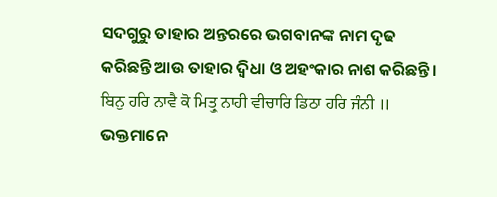ସଦଗୁରୁ ତାହାର ଅନ୍ତରରେ ଭଗବାନଙ୍କ ନାମ ଦୃଢ କରିଛନ୍ତି ଆଉ ତାହାର ଦ୍ଵିଧା ଓ ଅହଂକାର ନାଶ କରିଛନ୍ତି।
ਬਿਨੁ ਹਰਿ ਨਾਵੈ ਕੋ ਮਿਤ੍ਰੁ ਨਾਹੀ ਵੀਚਾਰਿ ਡਿਠਾ ਹਰਿ ਜੰਨੀ ॥ ଭକ୍ତମାନେ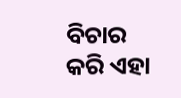ବିଚାର କରି ଏହା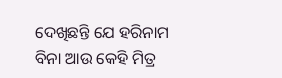ଦେଖିଛନ୍ତି ଯେ ହରିନାମ ବିନା ଆଉ କେହି ମିତ୍ର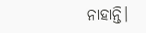ନାହାନ୍ତି।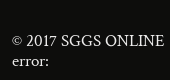© 2017 SGGS ONLINE
error: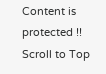Content is protected !!
Scroll to Top